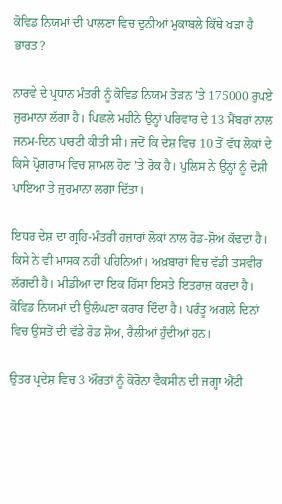ਕੋਵਿਡ ਨਿਯਮਾਂ ਦੀ ਪਾਲਣਾ ਵਿਚ ਦੁਨੀਆਂ ਮੁਕਾਬਲੇ ਕਿੱਥੇ ਖੜਾ ਹੈ ਭਾਰਤ?

ਨਾਰਵੇ ਦੇ ਪ੍ਰਧਾਨ ਮੰਤਰੀ ਨੂੰ ਕੋਵਿਡ ਨਿਯਮ ਤੋੜਨ ʼਤੇ 175000 ਰੁਪਏ ਜੁਰਮਾਨਾ ਲੱਗਾ ਹੈ। ਪਿਛਲੇ ਮਹੀਨੇ ਉਨ੍ਹਾਂ ਪਰਿਵਾਰ ਦੇ 13 ਮੈਂਬਰਾਂ ਨਾਲ ਜਨਮ-ਦਿਨ ਪਾਰਟੀ ਕੀਤੀ ਸੀ। ਜਦੋਂ ਕਿ ਦੇਸ਼ ਵਿਚ 10 ਤੋਂ ਵੱਧ ਲੋਕਾਂ ਦੇ ਕਿਸੇ ਪ੍ਰੋਗਰਾਮ ਵਿਚ ਸ਼ਾਮਲ ਹੋਣ ʼਤੇ ਰੋਕ ਹੈ। ਪੁਲਿਸ ਨੇ ਉਨ੍ਹਾਂ ਨੂੰ ਦੋਸ਼ੀ ਪਾਇਆ ਤੇ ਜੁਰਮਾਨਾ ਲਗਾ ਦਿੱਤਾ।

ਇਧਰ ਦੇਸ਼ ਦਾ ਗ੍ਰਹਿ-ਮੰਤਰੀ ਹਜ਼ਾਰਾਂ ਲੋਕਾਂ ਨਾਲ ਰੋਡ-ਸ਼ੋਅ ਕੱਢਦਾ ਹੈ। ਕਿਸੇ ਨੇ ਵੀ ਮਾਸਕ ਨਹੀਂ ਪਹਿਨਿਆਂ। ਅਖ਼ਬਾਰਾਂ ਵਿਚ ਵੱਡੀ ਤਸਵੀਰ ਲੱਗਦੀ ਹੈ। ਮੀਡੀਆ ਦਾ ਇਕ ਹਿੱਸਾ ਇਸਤੇ ਇਤਰਾਜ਼ ਕਰਦਾ ਹੈ। ਕੋਵਿਡ ਨਿਯਮਾਂ ਦੀ ਉਲੰਘਣਾ ਕਰਾਰ ਦਿੰਦਾ ਹੈ। ਪਰੰਤੂ ਅਗਲੇ ਦਿਨਾਂ ਵਿਚ ਉਸਤੋਂ ਦੀ ਵੱਡੇ ਰੋਡ ਸ਼ੋਅ, ਰੈਲੀਆਂ ਹੁੰਦੀਆਂ ਹਨ।

ਉਤਰ ਪ੍ਰਦੇਸ਼ ਵਿਚ 3 ਔਰਤਾਂ ਨੂੰ ਕੋਰੋਨਾ ਵੈਕਸੀਨ ਦੀ ਜਗ੍ਹਾ ਐਂਟੀ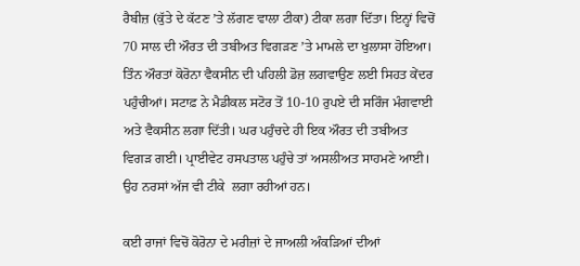ਰੈਬੀਜ਼ (ਕੁੱਤੇ ਦੇ ਕੱਟਣ ʼਤੇ ਲੱਗਣ ਵਾਲਾ ਟੀਕਾ) ਟੀਕਾ ਲਗਾ ਦਿੱਤਾ। ਇਨ੍ਹਾਂ ਵਿਚੋਂ 70 ਸਾਲ ਦੀ ਔਰਤ ਦੀ ਤਬੀਅਤ ਵਿਗੜਣ ʼਤੇ ਮਾਮਲੇ ਦਾ ਖੁਲਾਸਾ ਹੋਇਆ। ਤਿੰਨ ਔਰਤਾਂ ਕੋਰੋਨਾ ਵੈਕਸੀਨ ਦੀ ਪਹਿਲੀ ਡੋਜ਼ ਲਗਵਾਉਣ ਲਈ ਸਿਹਤ ਕੇਂਦਰ ਪਹੁੰਚੀਆਂ। ਸਟਾਫ਼ ਨੇ ਮੈਡੀਕਲ ਸਟੋਰ ਤੋਂ 10-10 ਰੁਪਏ ਦੀ ਸਰਿੰਜ ਮੰਗਵਾਈ ਅਤੇ ਵੈਕਸੀਨ ਲਗਾ ਦਿੱਤੀ। ਘਰ ਪਹੁੰਚਦੇ ਹੀ ਇਕ ਔਰਤ ਦੀ ਤਬੀਅਤ ਵਿਗੜ ਗਈ। ਪ੍ਰਾਈਵੇਟ ਹਸਪਤਾਲ ਪਹੁੰਚੇ ਤਾਂ ਅਸਲੀਅਤ ਸਾਹਮਣੇ ਆਈ। ਉਹ ਨਰਸਾਂ ਅੱਜ ਵੀ ਟੀਕੇ  ਲਗਾ ਰਹੀਆਂ ਹਨ।

ਕਈ ਰਾਜਾਂ ਵਿਚੋਂ ਕੋਰੋਨਾ ਦੇ ਮਰੀਜ਼ਾਂ ਦੇ ਜਾਅਲੀ ਅੰਕੜਿਆਂ ਦੀਆਂ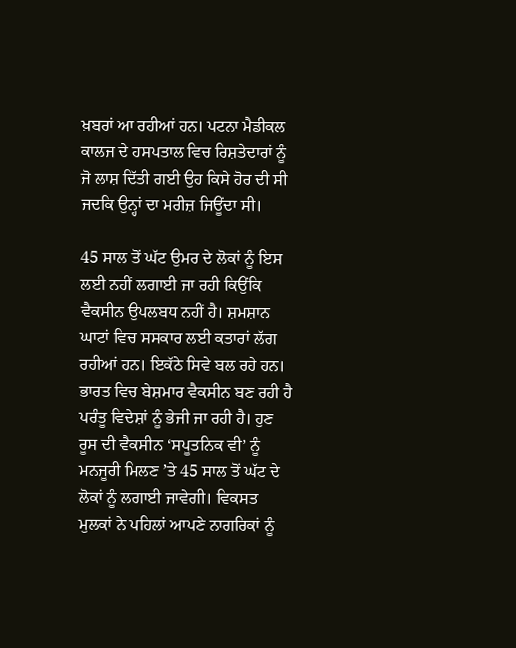ਖ਼ਬਰਾਂ ਆ ਰਹੀਆਂ ਹਨ। ਪਟਨਾ ਮੈਡੀਕਲ ਕਾਲਜ ਦੇ ਹਸਪਤਾਲ ਵਿਚ ਰਿਸ਼ਤੇਦਾਰਾਂ ਨੂੰ ਜੋ ਲਾਸ਼ ਦਿੱਤੀ ਗਈ ਉਹ ਕਿਸੇ ਹੋਰ ਦੀ ਸੀ ਜਦਕਿ ਉਨ੍ਹਾਂ ਦਾ ਮਰੀਜ਼ ਜਿਊਂਦਾ ਸੀ।

45 ਸਾਲ ਤੋਂ ਘੱਟ ਉਮਰ ਦੇ ਲੋਕਾਂ ਨੂੰ ਇਸ ਲਈ ਨਹੀਂ ਲਗਾਈ ਜਾ ਰਹੀ ਕਿਉਂਕਿ ਵੈਕਸੀਨ ਉਪਲਬਧ ਨਹੀਂ ਹੈ। ਸ਼ਮਸ਼ਾਨ ਘਾਟਾਂ ਵਿਚ ਸਸਕਾਰ ਲਈ ਕਤਾਰਾਂ ਲੱਗ ਰਹੀਆਂ ਹਨ। ਇਕੱਠੇ ਸਿਵੇ ਬਲ ਰਹੇ ਹਨ। ਭਾਰਤ ਵਿਚ ਬੇਸ਼ਮਾਰ ਵੈਕਸੀਨ ਬਣ ਰਹੀ ਹੈ ਪਰੰਤੂ ਵਿਦੇਸ਼ਾਂ ਨੂੰ ਭੇਜੀ ਜਾ ਰਹੀ ਹੈ। ਹੁਣ ਰੂਸ ਦੀ ਵੈਕਸੀਨ ‘ਸਪੂਤਨਿਕ ਵੀ’ ਨੂੰ ਮਨਜੂਰੀ ਮਿਲਣ ʼਤੇ 45 ਸਾਲ ਤੋਂ ਘੱਟ ਦੇ ਲੋਕਾਂ ਨੂੰ ਲਗਾਈ ਜਾਵੇਗੀ। ਵਿਕਸਤ ਮੁਲਕਾਂ ਨੇ ਪਹਿਲਾਂ ਆਪਣੇ ਨਾਗਰਿਕਾਂ ਨੂੰ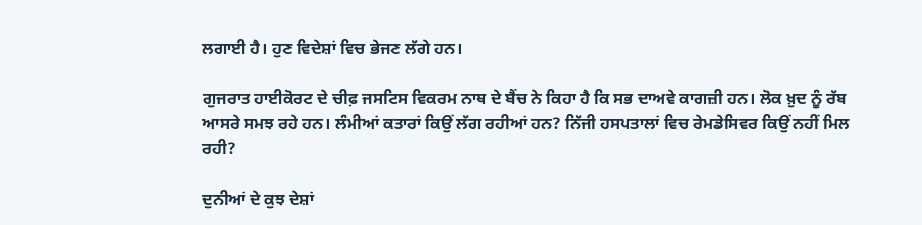ਲਗਾਈ ਹੈ। ਹੁਣ ਵਿਦੇਸ਼ਾਂ ਵਿਚ ਭੇਜਣ ਲੱਗੇ ਹਨ।

ਗੁਜਰਾਤ ਹਾਈਕੋਰਟ ਦੇ ਚੀਫ਼ ਜਸਟਿਸ ਵਿਕਰਮ ਨਾਥ ਦੇ ਬੈਂਚ ਨੇ ਕਿਹਾ ਹੈ ਕਿ ਸਭ ਦਾਅਵੇ ਕਾਗਜ਼ੀ ਹਨ। ਲੋਕ ਖ਼ੁਦ ਨੂੰ ਰੱਬ ਆਸਰੇ ਸਮਝ ਰਹੇ ਹਨ। ਲੰਮੀਆਂ ਕਤਾਰਾਂ ਕਿਉਂ ਲੱਗ ਰਹੀਆਂ ਹਨ? ਨਿੱਜੀ ਹਸਪਤਾਲਾਂ ਵਿਚ ਰੇਮਡੇਸਿਵਰ ਕਿਉਂ ਨਹੀਂ ਮਿਲ ਰਹੀ?

ਦੁਨੀਆਂ ਦੇ ਕੁਝ ਦੇਸ਼ਾਂ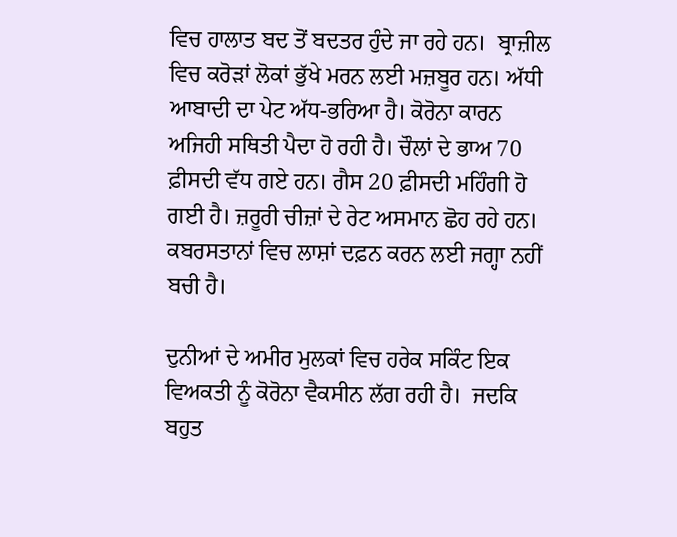ਵਿਚ ਹਾਲਾਤ ਬਦ ਤੋਂ ਬਦਤਰ ਹੁੰਦੇ ਜਾ ਰਹੇ ਹਨ।  ਬ੍ਰਾਜ਼ੀਲ ਵਿਚ ਕਰੋੜਾਂ ਲੋਕਾਂ ਭੁੱਖੇ ਮਰਨ ਲਈ ਮਜ਼ਬੂਰ ਹਨ। ਅੱਧੀ ਆਬਾਦੀ ਦਾ ਪੇਟ ਅੱਧ-ਭਰਿਆ ਹੈ। ਕੋਰੋਨਾ ਕਾਰਨ ਅਜਿਹੀ ਸਥਿਤੀ ਪੈਦਾ ਹੋ ਰਹੀ ਹੈ। ਚੌਲਾਂ ਦੇ ਭਾਅ 70 ਫ਼ੀਸਦੀ ਵੱਧ ਗਏ ਹਨ। ਗੈਸ 20 ਫ਼ੀਸਦੀ ਮਹਿੰਗੀ ਹੋ ਗਈ ਹੈ। ਜ਼ਰੂਰੀ ਚੀਜ਼ਾਂ ਦੇ ਰੇਟ ਅਸਮਾਨ ਛੋਹ ਰਹੇ ਹਨ। ਕਬਰਸਤਾਨਾਂ ਵਿਚ ਲਾਸ਼ਾਂ ਦਫ਼ਨ ਕਰਨ ਲਈ ਜਗ੍ਹਾ ਨਹੀਂ ਬਚੀ ਹੈ।

ਦੁਨੀਆਂ ਦੇ ਅਮੀਰ ਮੁਲਕਾਂ ਵਿਚ ਹਰੇਕ ਸਕਿੰਟ ਇਕ ਵਿਅਕਤੀ ਨੂੰ ਕੋਰੋਨਾ ਵੈਕਸੀਨ ਲੱਗ ਰਹੀ ਹੈ।  ਜਦਕਿ ਬਹੁਤ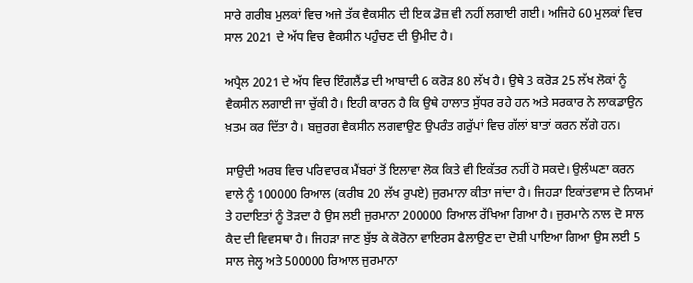ਸਾਰੇ ਗਰੀਬ ਮੁਲਕਾਂ ਵਿਚ ਅਜੇ ਤੱਕ ਵੈਕਸੀਨ ਦੀ ਇਕ ਡੋਜ਼ ਵੀ ਨਹੀਂ ਲਗਾਈ ਗਈ। ਅਜਿਹੇ 60 ਮੁਲਕਾਂ ਵਿਚ ਸਾਲ 2021 ਦੇ ਅੱਧ ਵਿਚ ਵੈਕਸੀਨ ਪਹੁੰਚਣ ਦੀ ਉਮੀਦ ਹੈ।

ਅਪ੍ਰੈਲ 2021 ਦੇ ਅੱਧ ਵਿਚ ਇੰਗਲੈਂਡ ਦੀ ਆਬਾਦੀ 6 ਕਰੋੜ 80 ਲੱਖ ਹੈ। ਉਥੇ 3 ਕਰੋੜ 25 ਲੱਖ ਲੋਕਾਂ ਨੂੰ ਵੈਕਸੀਨ ਲਗਾਈ ਜਾ ਚੁੱਕੀ ਹੈ। ਇਹੀ ਕਾਰਨ ਹੈ ਕਿ ਉਥੇ ਹਾਲਾਤ ਸੁੱਧਰ ਰਹੇ ਹਨ ਅਤੇ ਸਰਕਾਰ ਨੇ ਲਾਕਡਾਉਨ ਖ਼ਤਮ ਕਰ ਦਿੱਤਾ ਹੈ। ਬਜ਼ੁਰਗ ਵੈਕਸੀਨ ਲਗਵਾਉਣ ਉਪਰੰਤ ਗਰੁੱਪਾਂ ਵਿਚ ਗੱਲਾਂ ਬਾਤਾਂ ਕਰਨ ਲੱਗੇ ਹਨ।

ਸਾਉਦੀ ਅਰਬ ਵਿਚ ਪਰਿਵਾਰਕ ਮੈਂਬਰਾਂ ਤੋਂ ਇਲਾਵਾ ਲੋਕ ਕਿਤੇ ਵੀ ਇਕੱਤਰ ਨਹੀਂ ਹੋ ਸਕਦੇ। ਉਲੰਘਣਾ ਕਰਨ ਵਾਲੇ ਨੂੰ 100000 ਰਿਆਲ (ਕਰੀਬ 20 ਲੱਖ ਰੁਪਏ) ਜੁਰਮਾਨਾ ਕੀਤਾ ਜਾਂਦਾ ਹੈ। ਜਿਹੜਾ ਇਕਾਂਤਵਾਸ ਦੇ ਨਿਯਮਾਂ ਤੇ ਹਦਾਇਤਾਂ ਨੂੰ ਤੋੜਦਾ ਹੈ ਉਸ ਲਈ ਜੁਰਮਾਨਾ 200000 ਰਿਆਲ ਰੱਖਿਆ ਗਿਆ ਹੈ। ਜੁਰਮਾਨੇ ਨਾਲ ਦੋ ਸਾਲ ਕੈਦ ਦੀ ਵਿਵਸਥਾ ਹੈ। ਜਿਹੜਾ ਜਾਣ ਬੁੱਝ ਕੇ ਕੋਰੋਨਾ ਵਾਇਰਸ ਫੈਲਾਉਣ ਦਾ ਦੋਸ਼ੀ ਪਾਇਆ ਗਿਆ ਉਸ ਲਈ 5 ਸਾਲ ਜੇਲ੍ਹ ਅਤੇ 500000 ਰਿਆਲ ਜੁਰਮਾਨਾ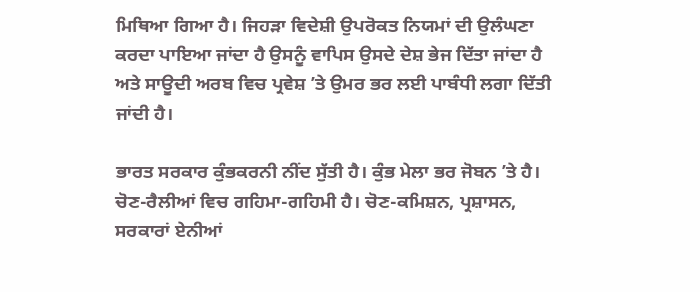ਮਿਥਿਆ ਗਿਆ ਹੈ। ਜਿਹੜਾ ਵਿਦੇਸ਼ੀ ਉਪਰੋਕਤ ਨਿਯਮਾਂ ਦੀ ਉਲੰਘਣਾ ਕਰਦਾ ਪਾਇਆ ਜਾਂਦਾ ਹੈ ਉਸਨੂੰ ਵਾਪਿਸ ਉਸਦੇ ਦੇਸ਼ ਭੇਜ ਦਿੱਤਾ ਜਾਂਦਾ ਹੈ ਅਤੇ ਸਾਊਦੀ ਅਰਬ ਵਿਚ ਪ੍ਰਵੇਸ਼ ʼਤੇ ਉਮਰ ਭਰ ਲਈ ਪਾਬੰਧੀ ਲਗਾ ਦਿੱਤੀ ਜਾਂਦੀ ਹੈ।

ਭਾਰਤ ਸਰਕਾਰ ਕੁੰਭਕਰਨੀ ਨੀਂਦ ਸੁੱਤੀ ਹੈ। ਕੁੰਭ ਮੇਲਾ ਭਰ ਜੋਬਨ ʼਤੇ ਹੈ। ਚੋਣ-ਰੈਲੀਆਂ ਵਿਚ ਗਹਿਮਾ-ਗਹਿਮੀ ਹੈ। ਚੋਣ-ਕਮਿਸ਼ਨ, ਪ੍ਰਸ਼ਾਸਨ, ਸਰਕਾਰਾਂ ਏਨੀਆਂ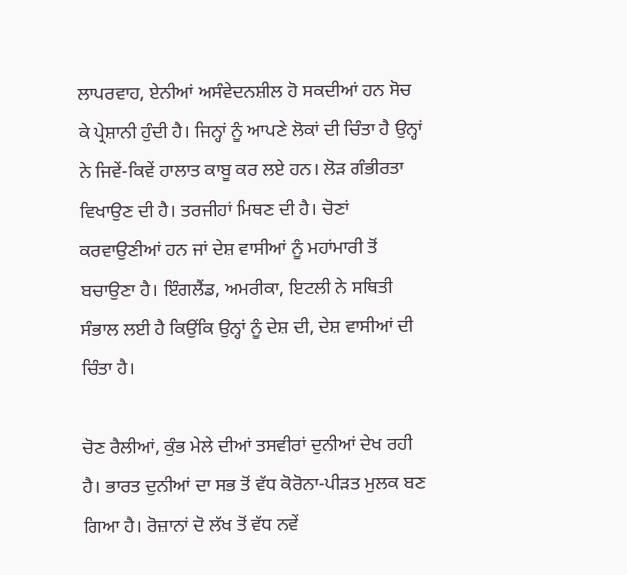ਲਾਪਰਵਾਹ, ਏਨੀਆਂ ਅਸੰਵੇਦਨਸ਼ੀਲ ਹੋ ਸਕਦੀਆਂ ਹਨ ਸੋਚ ਕੇ ਪ੍ਰੇਸ਼ਾਨੀ ਹੁੰਦੀ ਹੈ। ਜਿਨ੍ਹਾਂ ਨੂੰ ਆਪਣੇ ਲੋਕਾਂ ਦੀ ਚਿੰਤਾ ਹੈ ਉਨ੍ਹਾਂ ਨੇ ਜਿਵੇਂ-ਕਿਵੇਂ ਹਾਲਾਤ ਕਾਬੂ ਕਰ ਲਏ ਹਨ। ਲੋੜ ਗੰਭੀਰਤਾ ਵਿਖਾਉਣ ਦੀ ਹੈ। ਤਰਜੀਹਾਂ ਮਿਥਣ ਦੀ ਹੈ। ਚੋਣਾਂ ਕਰਵਾਉਣੀਆਂ ਹਨ ਜਾਂ ਦੇਸ਼ ਵਾਸੀਆਂ ਨੂੰ ਮਹਾਂਮਾਰੀ ਤੋਂ ਬਚਾਉਣਾ ਹੈ। ਇੰਗਲੈਂਡ, ਅਮਰੀਕਾ, ਇਟਲੀ ਨੇ ਸਥਿਤੀ ਸੰਭਾਲ ਲਈ ਹੈ ਕਿਉਂਕਿ ਉਨ੍ਹਾਂ ਨੂੰ ਦੇਸ਼ ਦੀ, ਦੇਸ਼ ਵਾਸੀਆਂ ਦੀ ਚਿੰਤਾ ਹੈ।

ਚੋਣ ਰੈਲੀਆਂ, ਕੁੰਭ ਮੇਲੇ ਦੀਆਂ ਤਸਵੀਰਾਂ ਦੁਨੀਆਂ ਦੇਖ ਰਹੀ ਹੈ। ਭਾਰਤ ਦੁਨੀਆਂ ਦਾ ਸਭ ਤੋਂ ਵੱਧ ਕੋਰੋਨਾ-ਪੀੜਤ ਮੁਲਕ ਬਣ ਗਿਆ ਹੈ। ਰੋਜ਼ਾਨਾਂ ਦੋ ਲੱਖ ਤੋਂ ਵੱਧ ਨਵੇਂ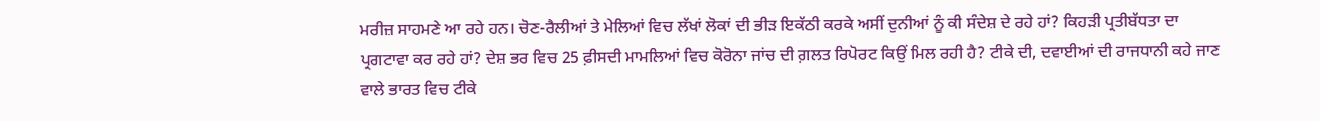ਮਰੀਜ਼ ਸਾਹਮਣੇ ਆ ਰਹੇ ਹਨ। ਚੋਣ-ਰੈਲੀਆਂ ਤੇ ਮੇਲਿਆਂ ਵਿਚ ਲੱਖਾਂ ਲੋਕਾਂ ਦੀ ਭੀੜ ਇਕੱਠੀ ਕਰਕੇ ਅਸੀਂ ਦੁਨੀਆਂ ਨੂੰ ਕੀ ਸੰਦੇਸ਼ ਦੇ ਰਹੇ ਹਾਂ? ਕਿਹੜੀ ਪ੍ਰਤੀਬੱਧਤਾ ਦਾ ਪ੍ਰਗਟਾਵਾ ਕਰ ਰਹੇ ਹਾਂ? ਦੇਸ਼ ਭਰ ਵਿਚ 25 ਫ਼ੀਸਦੀ ਮਾਮਲਿਆਂ ਵਿਚ ਕੋਰੋਨਾ ਜਾਂਚ ਦੀ ਗ਼ਲਤ ਰਿਪੋਰਟ ਕਿਉਂ ਮਿਲ ਰਹੀ ਹੈ? ਟੀਕੇ ਦੀ, ਦਵਾਈਆਂ ਦੀ ਰਾਜਧਾਨੀ ਕਹੇ ਜਾਣ ਵਾਲੇ ਭਾਰਤ ਵਿਚ ਟੀਕੇ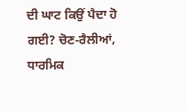ਦੀ ਘਾਟ ਕਿਉਂ ਪੈਦਾ ਹੋ ਗਈ? ਚੋਣ-ਰੈਲੀਆਂ, ਧਾਰਮਿਕ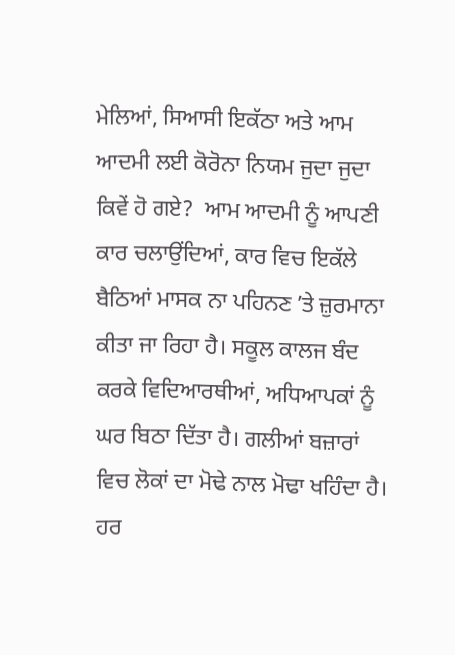ਮੇਲਿਆਂ, ਸਿਆਸੀ ਇਕੱਠਾ ਅਤੇ ਆਮ ਆਦਮੀ ਲਈ ਕੋਰੋਨਾ ਨਿਯਮ ਜੁਦਾ ਜੁਦਾ ਕਿਵੇਂ ਹੋ ਗਏ?  ਆਮ ਆਦਮੀ ਨੂੰ ਆਪਣੀ ਕਾਰ ਚਲਾਉਂਦਿਆਂ, ਕਾਰ ਵਿਚ ਇਕੱਲੇ ਬੈਠਿਆਂ ਮਾਸਕ ਨਾ ਪਹਿਨਣ ʼਤੇ ਜ਼ੁਰਮਾਨਾ ਕੀਤਾ ਜਾ ਰਿਹਾ ਹੈ। ਸਕੂਲ ਕਾਲਜ ਬੰਦ ਕਰਕੇ ਵਿਦਿਆਰਥੀਆਂ, ਅਧਿਆਪਕਾਂ ਨੂੰ ਘਰ ਬਿਠਾ ਦਿੱਤਾ ਹੈ। ਗਲੀਆਂ ਬਜ਼ਾਰਾਂ ਵਿਚ ਲੋਕਾਂ ਦਾ ਮੋਢੇ ਨਾਲ ਮੋਢਾ ਖਹਿੰਦਾ ਹੈ। ਹਰ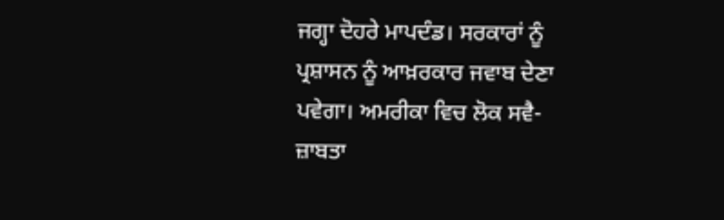ਜਗ੍ਹਾ ਦੋਹਰੇ ਮਾਪਦੰਡ। ਸਰਕਾਰਾਂ ਨੂੰ ਪ੍ਰਸ਼ਾਸਨ ਨੂੰ ਆਖ਼ਰਕਾਰ ਜਵਾਬ ਦੇਣਾ ਪਵੇਗਾ। ਅਮਰੀਕਾ ਵਿਚ ਲੋਕ ਸਵੈ-ਜ਼ਾਬਤਾ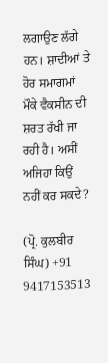ਲਗਾਉਣ ਲੱਗੇ ਹਨ। ਸ਼ਾਦੀਆਂ ਤੇ ਹੋਰ ਸਮਾਗਮਾਂ ਮੌਕੇ ਵੈਕਸੀਨ ਦੀ ਸ਼ਰਤ ਰੱਖੀ ਜਾ ਰਹੀ ਹੈ। ਅਸੀਂ ਅਜਿਹਾ ਕਿਉਂ ਨਹੀਂ ਕਰ ਸਕਦੇ?

(ਪ੍ਰੋ. ਕੁਲਬੀਰ ਸਿੰਘ) +91 9417153513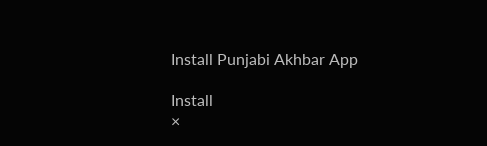Install Punjabi Akhbar App

Install
×